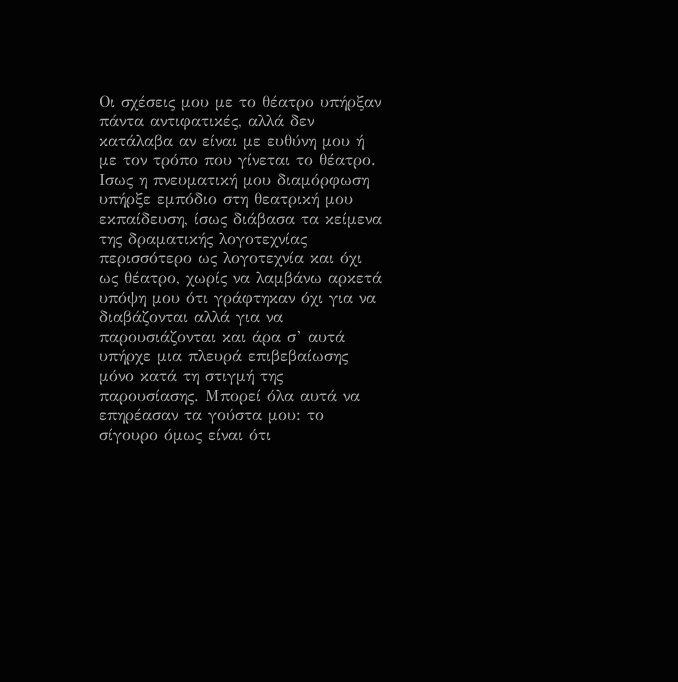Οι σχέσεις μου με το θέατρο υπήρξαν πάντα αντιφατικές, αλλά δεν κατάλαβα αν είναι με ευθύνη μου ή με τον τρόπο που γίνεται το θέατρο. Ισως η πνευματική μου διαμόρφωση υπήρξε εμπόδιο στη θεατρική μου εκπαίδευση, ίσως διάβασα τα κείμενα της δραματικής λογοτεχνίας περισσότερο ως λογοτεχνία και όχι ως θέατρο, χωρίς να λαμβάνω αρκετά υπόψη μου ότι γράφτηκαν όχι για να διαβάζονται αλλά για να παρουσιάζονται και άρα σ’ αυτά υπήρχε μια πλευρά επιβεβαίωσης μόνο κατά τη στιγμή της παρουσίασης. Μπορεί όλα αυτά να επηρέασαν τα γούστα μου: το σίγουρο όμως είναι ότι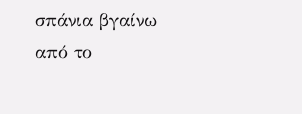σπάνια βγαίνω από το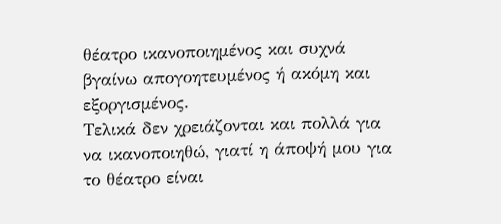θέατρο ικανοποιημένος και συχνά βγαίνω απογοητευμένος ή ακόμη και εξοργισμένος.
Τελικά δεν χρειάζονται και πολλά για να ικανοποιηθώ, γιατί η άποψή μου για το θέατρο είναι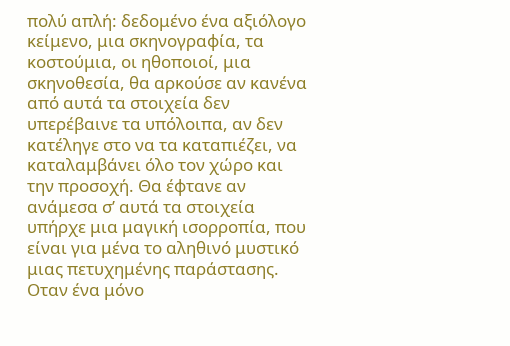πολύ απλή: δεδομένο ένα αξιόλογο κείμενο, μια σκηνογραφία, τα κοστούμια, οι ηθοποιοί, μια σκηνοθεσία, θα αρκούσε αν κανένα από αυτά τα στοιχεία δεν υπερέβαινε τα υπόλοιπα, αν δεν κατέληγε στο να τα καταπιέζει, να καταλαμβάνει όλο τον χώρο και την προσοχή. Θα έφτανε αν ανάμεσα σ’ αυτά τα στοιχεία υπήρχε μια μαγική ισορροπία, που είναι για μένα το αληθινό μυστικό μιας πετυχημένης παράστασης. Οταν ένα μόνο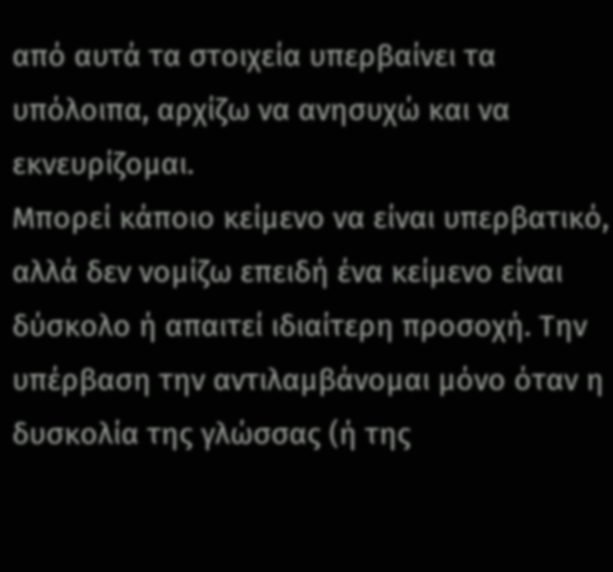από αυτά τα στοιχεία υπερβαίνει τα υπόλοιπα, αρχίζω να ανησυχώ και να εκνευρίζομαι.
Μπορεί κάποιο κείμενο να είναι υπερβατικό, αλλά δεν νομίζω επειδή ένα κείμενο είναι δύσκολο ή απαιτεί ιδιαίτερη προσοχή. Την υπέρβαση την αντιλαμβάνομαι μόνο όταν η δυσκολία της γλώσσας (ή της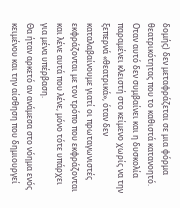δομής) δεν μεταφράζεται σε μια φόρμα θεατρικότητας που το καθιστά κατανοητό. Οταν αυτό δεν συμβαίνει και η δυσκολία παραμένει κλειστή στο κείμενο χωρίς να την ξεπερνά «θεατρικά», όταν δεν καταλαβαίνουμε γιατί οι πρωταγωνιστές εκφράζονται με τον τρόπο που εκφράζονται και λένε αυτά που λένε, μόνο τότε υπάρχει για μένα υπέρβαση.
Θα ήταν αρκετό αν ανάμεσα στο νόημα ενός κειμένου και την αίσθηση που δημιουργεί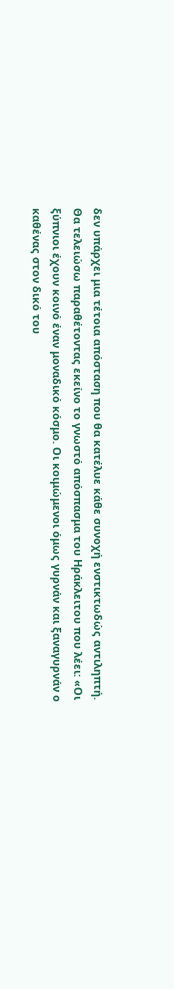δεν υπάρχει μια τέτοια απόσταση που θα κατέλυε κάθε συνοχή ενστικτωδώς αντιληπτή.
Θα τελειώσω παραθέτοντας εκείνο το γνωστό απόσπασμα του Ηράκλειτου που λέει: «Οι ξύπνιοι έχουν κοινό έναν μοναδικό κόσμο. Οι κοιμώμενοι όμως γυρνάν και ξαναγυρνάν ο καθένας στον δικό του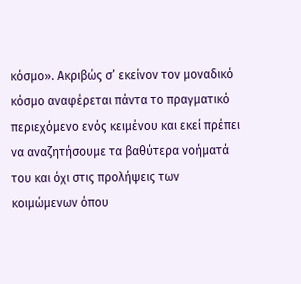κόσμο». Ακριβώς σ’ εκείνον τον μοναδικό κόσμο αναφέρεται πάντα το πραγματικό περιεχόμενο ενός κειμένου και εκεί πρέπει να αναζητήσουμε τα βαθύτερα νοήματά του και όχι στις προλήψεις των κοιμώμενων όπου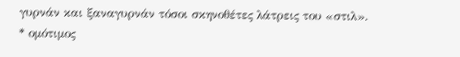γυρνάν και ξαναγυρνάν τόσοι σκηνοθέτες λάτρεις του «στιλ».
* ομότιμος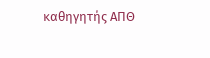καθηγητής ΑΠΘ